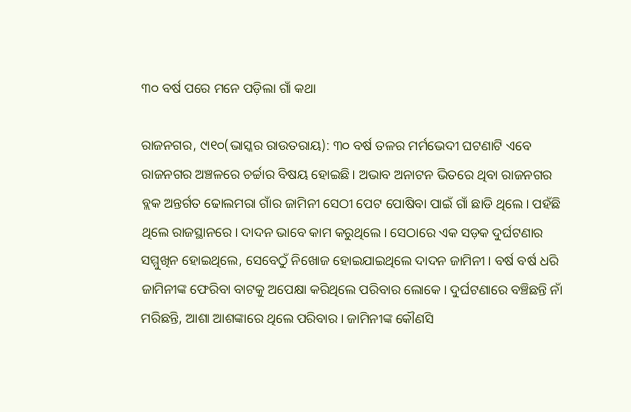୩୦ ବର୍ଷ ପରେ ମନେ ପଡ଼ିଲା ଗାଁ କଥା

ରାଜନଗର, ୯ା୧୦(ଭାସ୍କର ରାଉତରାୟ): ୩୦ ବର୍ଷ ତଳର ମର୍ମଭେଦୀ ଘଟଣାଟି ଏବେ ରାଜନଗର ଅଞ୍ଚଳରେ ଚର୍ଚ୍ଚାର ବିଷୟ ହୋଇଛି। ଅଭାବ ଅନାଟନ ଭିତରେ ଥିବା ରାଜନଗର ବ୍ଲକ ଅନ୍ତର୍ଗତ ଢୋଲମରା ଗାଁର ଜାମିନୀ ସେଠୀ ପେଟ ପୋଷିବା ପାଇଁ ଗାଁ ଛାଡି ଥିଲେ। ପହଁଛି ଥିଲେ ରାଜସ୍ଥାନରେ। ଦାଦନ ଭାବେ କାମ କରୁଥିଲେ। ସେଠାରେ ଏକ ସଡ଼କ ଦୁର୍ଘଟଣାର ସମ୍ମୁଖିନ ହୋଇଥିଲେ, ସେବେଠୁଁ ନିଖୋଜ ହୋଇଯାଇଥିଲେ ଦାଦନ ଜାମିନୀ। ବର୍ଷ ବର୍ଷ ଧରି ଜାମିନୀଙ୍କ ଫେରିବା ବାଟକୁ ଅପେକ୍ଷା କରିଥିଲେ ପରିବାର ଲୋକେ। ଦୁର୍ଘଟଣାରେ ବଞ୍ଚିଛନ୍ତି ନାଁ ମରିଛନ୍ତି, ଆଶା ଆଶଙ୍କାରେ ଥିଲେ ପରିବାର। ଜାମିନୀଙ୍କ କୌଣସି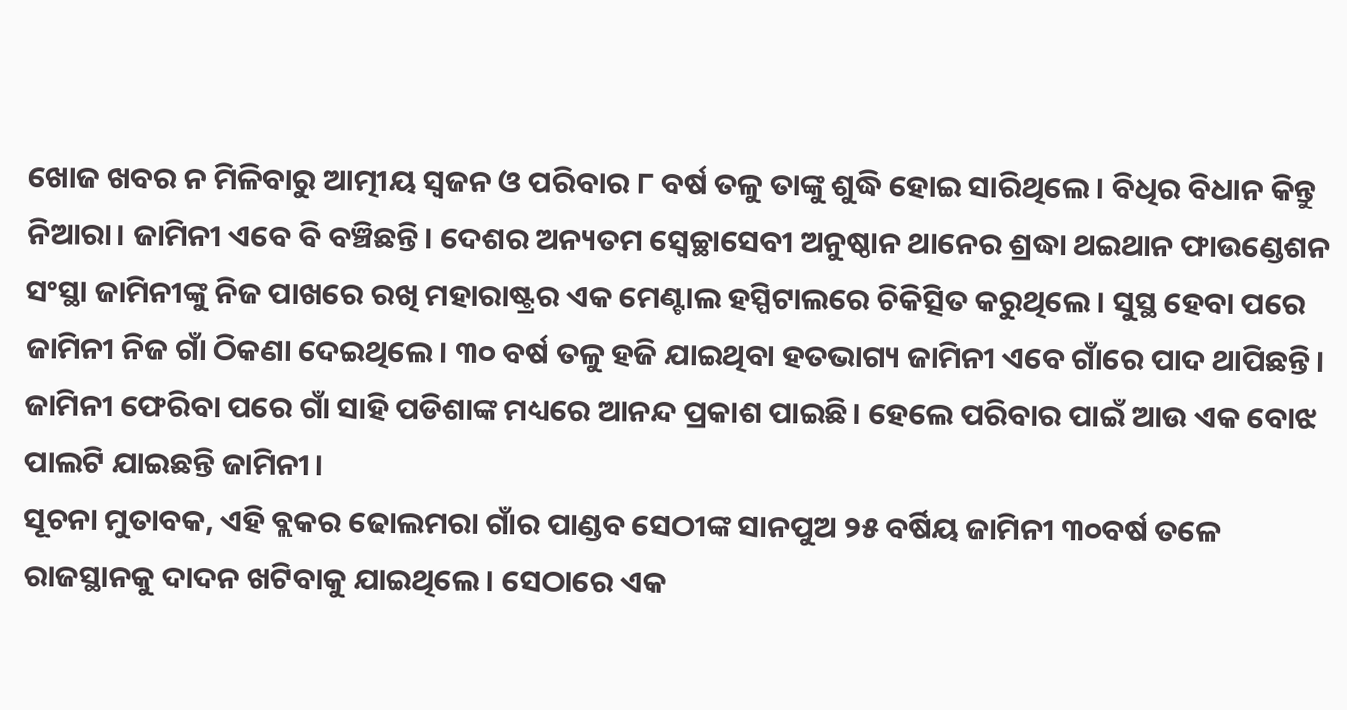ଖୋଜ ଖବର ନ ମିଳିବାରୁ ଆତ୍ମୀୟ ସ୍ବଜନ ଓ ପରିବାର ୮ ବର୍ଷ ତଳୁ ତାଙ୍କୁ ଶୁଦ୍ଧି ହୋଇ ସାରିଥିଲେ। ବିଧିର ବିଧାନ କିନ୍ତୁ ନିଆରା। ଜାମିନୀ ଏବେ ବି ବଞ୍ଚିଛନ୍ତି। ଦେଶର ଅନ୍ୟତମ ସ୍ବେଚ୍ଛାସେବୀ ଅନୁଷ୍ଠାନ ଥାନେର ଶ୍ରଦ୍ଧା ଥଇଥାନ ଫାଉଣ୍ଡେଶନ ସଂସ୍ଥା ଜାମିନୀଙ୍କୁ ନିଜ ପାଖରେ ରଖି ମହାରାଷ୍ଟ୍ରର ଏକ ମେଣ୍ଟାଲ ହସ୍ପିଟାଲରେ ଚିକିତ୍ସିତ କରୁଥିଲେ। ସୁସ୍ଥ ହେବା ପରେ ଜାମିନୀ ନିଜ ଗାଁ ଠିକଣା ଦେଇଥିଲେ। ୩୦ ବର୍ଷ ତଳୁ ହଜି ଯାଇଥିବା ହତଭାଗ୍ୟ ଜାମିନୀ ଏବେ ଗାଁରେ ପାଦ ଥାପିଛନ୍ତି। ଜାମିନୀ ଫେରିବା ପରେ ଗାଁ ସାହି ପଡିଶାଙ୍କ ମଧ୍ୟରେ ଆନନ୍ଦ ପ୍ରକାଶ ପାଇଛି। ହେଲେ ପରିବାର ପାଇଁ ଆଉ ଏକ ବୋଝ ପାଲଟି ଯାଇଛନ୍ତି ଜାମିନୀ।
ସୂଚନା ମୁତାବକ, ଏହି ବ୍ଲକର ଢୋଲମରା ଗାଁର ପାଣ୍ଡବ ସେଠୀଙ୍କ ସାନପୁଅ ୨୫ ବର୍ଷିୟ ଜାମିନୀ ୩୦ବର୍ଷ ତଳେ ରାଜସ୍ଥାନକୁ ଦାଦନ ଖଟିବାକୁ ଯାଇଥିଲେ। ସେଠାରେ ଏକ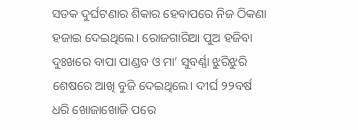ସଡକ ଦୁର୍ଘଟଣାର ଶିକାର ହେବାପରେ ନିଜ ଠିକଣା ହଜାଇ ଦେଇଥିଲେ। ରୋଜଗାରିଆ ପୁଅ ହଜିବା ଦୁଃଖରେ ବାପା ପାଣ୍ଡବ ଓ ମା’ ସୁବର୍ଣ୍ଣା ଝୁରିଝୁରି ଶେଷରେ ଆଖି ବୁଜି ଦେଇଥିଲେ। ଦୀର୍ଘ ୨୨ବର୍ଷ ଧରି ଖୋଜାଖୋଜି ପରେ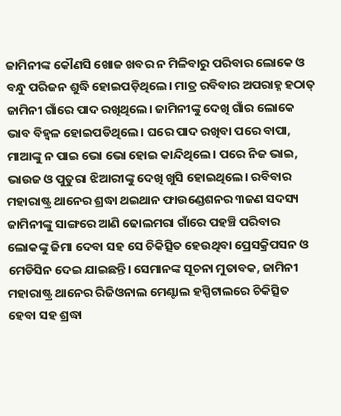ଜାମିନୀଙ୍କ କୌଣସି ଖୋଜ ଖବର ନ ମିଳିବାରୁ ପରିବାର ଲୋକେ ଓ ବନ୍ଧୁ ପରିଜନ ଶୁଦ୍ଧି ହୋଇପଡ଼ିଥିଲେ। ମାତ୍ର ରବିବାର ଅପରାହ୍ନ ହଠାତ୍‌ ଜାମିନୀ ଗାଁରେ ପାଦ ରଖିଥିଲେ। ଜାମିନୀଙ୍କୁ ଦେଖି ଗାଁର ଲୋକେ ଭାବ ବିହ୍ବଳ ହୋଇପଡିଥିଲେ। ଘରେ ପାଦ ରଖିବା ପରେ ବାପା, ମାଆଙ୍କୁ ନ ପାଇ ଭୋ ଭୋ ହୋଇ କାନ୍ଦିଥିଲେ। ପରେ ନିଜ ଭାଇ, ଭାଉଜ ଓ ପୁତୁରା ଝିଆରୀଙ୍କୁ ଦେଖି ଖୁସି ହୋଇଥିଲେ। ରବିବାର ମହାରାଷ୍ଟ୍ର ଥାନେର ଶ୍ରଦ୍ଧା ଥଇଥାନ ଫାଉଣ୍ଡେଶନର ୩ଜଣ ସଦସ୍ୟ ଜାମିନୀଙ୍କୁ ସାଙ୍ଗରେ ଆଣି ଢୋଲମରା ଗାଁରେ ପହଞ୍ଚି ପରିବାର ଲୋକଙ୍କୁ ଜିମା ଦେବା ସହ ସେ ଚିକିତ୍ସିତ ହେଉଥିବା ପ୍ରେସକ୍ରିପସନ ଓ ମେଡିସିନ ଦେଇ ଯାଇଛନ୍ତି। ସେମାନଙ୍କ ସୂଚନା ମୁତାବକ, ଜାମିନୀ ମହାରାଷ୍ଟ୍ର ଥାନେର ରିଜିଓନାଲ ମେଣ୍ଟାଲ ହସ୍ପିଟାଲରେ ଚିକିତ୍ସିତ ହେବା ସହ ଶ୍ରଦ୍ଧା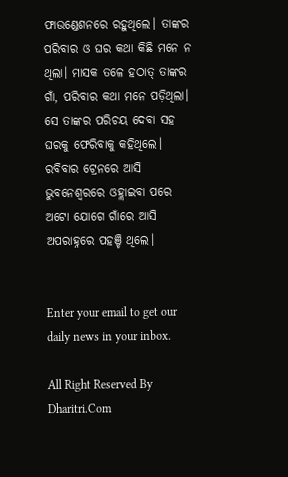ଫାଉଣ୍ଡେଶନରେ ରହୁଥିଲେ। ତାଙ୍କର ପରିବାର ଓ ଘର କଥା କିଛି ମନେ ନ ଥିଲା। ମାସକ ତଳେ ହଠାତ୍‌ ତାଙ୍କର ଗାଁ, ପରିବାର କଥା ମନେ ପଡ଼ିଥିଲା। ସେ ତାଙ୍କର ପରିଚୟ ଦେବା ସହ ଘରକୁ ଫେରିବାକୁ କହିଥିଲେ। ରବିବାର ଟ୍ରେନରେ ଆସି ଭୁବନେଶ୍ୱରରେ ଓହ୍ଲାଇବା ପରେ ଅଟୋ ଯୋଗେ ଗାଁରେ ଆସି ଅପରାହ୍ନରେ ପହଞ୍ଚି ଥିଲେ।


Enter your email to get our daily news in your inbox.

All Right Reserved By Dharitri.Com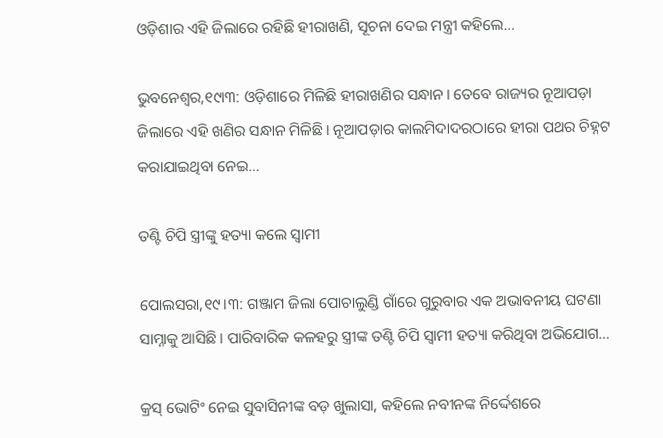ଓଡ଼ିଶାର ଏହି ଜିଲାରେ ରହିଛି ହୀରାଖଣି, ସୂଚନା ଦେଇ ମନ୍ତ୍ରୀ କହିଲେ…

ଭୁବନେଶ୍ୱର,୧୯ା୩: ଓଡ଼ିଶାରେ ମିଳିଛି ହୀରାଖଣିର ସନ୍ଧାନ। ତେବେ ରାଜ୍ୟର ନୂଆପଡ଼ା ଜିଲାରେ ଏହି ଖଣିର ସନ୍ଧାନ ମିଳିଛି। ନୂଆପଡ଼ାର କାଲମିଦାଦରଠାରେ ହୀରା ପଥର ଚିହ୍ନଟ କରାଯାଇଥିବା ନେଇ…

ତଣ୍ଟି ଚିପି ସ୍ତ୍ରୀଙ୍କୁ ହତ୍ୟା କଲେ ସ୍ବାମୀ

ପୋଲସରା,୧୯।୩: ଗଞ୍ଜାମ ଜିଲା ପୋଚାଲୁଣ୍ଡି ଗାଁରେ ଗୁରୁବାର ଏକ ଅଭାବନୀୟ ଘଟଣା ସାମ୍ନାକୁ ଆସିଛି। ପାରିବାରିକ କଳହରୁ ସ୍ତ୍ରୀଙ୍କ ତଣ୍ଟି ଚିପି ସ୍ବାମୀ ହତ୍ୟା କରିଥିବା ଅଭିଯୋଗ…

କ୍ରସ୍‌ ଭୋଟିଂ ନେଇ ସୁବାସିନୀଙ୍କ ବଡ଼ ଖୁଲାସା, କହିଲେ ନବୀନଙ୍କ ନିର୍ଦ୍ଦେଶରେ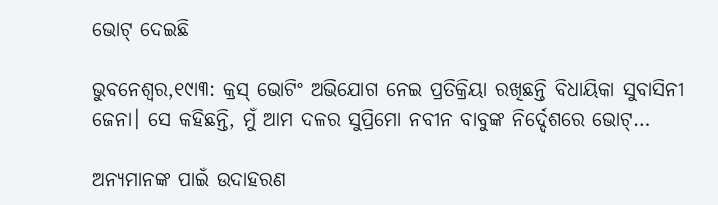ଭୋଟ୍‌ ଦେଇଛି

ଭୁବନେଶ୍ୱର,୧୯ା୩: କ୍ରସ୍‌ ଭୋଟିଂ ଅଭିଯୋଗ ନେଇ ପ୍ରତିକ୍ରିୟା ରଖିଛନ୍ତି ବିଧାୟିକା ସୁବାସିନୀ ଜେନା। ସେ କହିଛନ୍ତି, ମୁଁ ଆମ ଦଳର ସୁପ୍ରିମୋ ନବୀନ ବାବୁଙ୍କ ନିର୍ଦ୍ଦେଶରେ ଭୋଟ୍‌…

ଅନ୍ୟମାନଙ୍କ ପାଇଁ ଉଦାହରଣ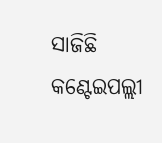ସାଜିଛି କଣ୍ଟେଇପଲ୍ଲୀ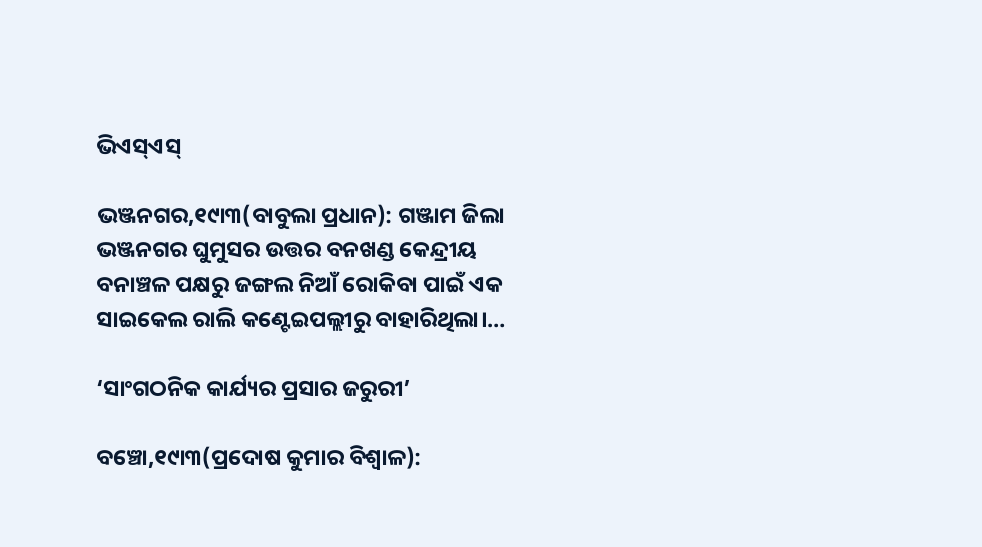ଭିଏସ୍‌ଏସ୍‌

ଭଞ୍ଜନଗର,୧୯ା୩(ବାବୁଲା ପ୍ରଧାନ): ଗଞ୍ଜାମ ଜିଲା ଭଞ୍ଜନଗର ଘୁମୁସର ଉତ୍ତର ବନଖଣ୍ଡ କେନ୍ଦ୍ରୀୟ ବନାଞ୍ଚଳ ପକ୍ଷରୁ ଜଙ୍ଗଲ ନିଆଁ ରୋକିବା ପାଇଁ ଏକ ସାଇକେଲ ରାଲି କଣ୍ଟେଇପଲ୍ଲୀରୁ ବାହାରିଥିଲା।…

‘ସାଂଗଠନିକ କାର୍ଯ୍ୟର ପ୍ରସାର ଜରୁରୀ’

ବଞ୍ଚୋ,୧୯ା୩(ପ୍ରଦୋଷ କୁମାର ବିଶ୍ୱାଳ):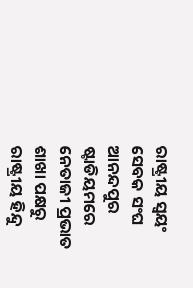ରାଷ୍ଟ୍ରୀୟ ସ୍ବୟଂ ସେବକ ସଂଘ ଆନନ୍ଦପୁର ଷ୍ଟାଡିୟମରେ ନେତାଜୀ ପ୍ରଭାତ ଶାଖା ପକ୍ଷରୁ ରାଷ୍ଟ୍ରୀୟ ହିନ୍ଦୁ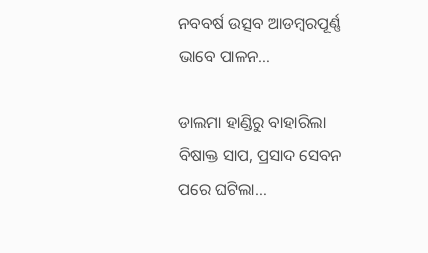ନବବର୍ଷ ଉତ୍ସବ ଆଡମ୍ବରପୂର୍ଣ୍ଣ ଭାବେ ପାଳନ…

ଡାଲମା ହାଣ୍ଡିରୁ ବାହାରିଲା ବିଷାକ୍ତ ସାପ, ପ୍ରସାଦ ସେବନ ପରେ ଘଟିଲା…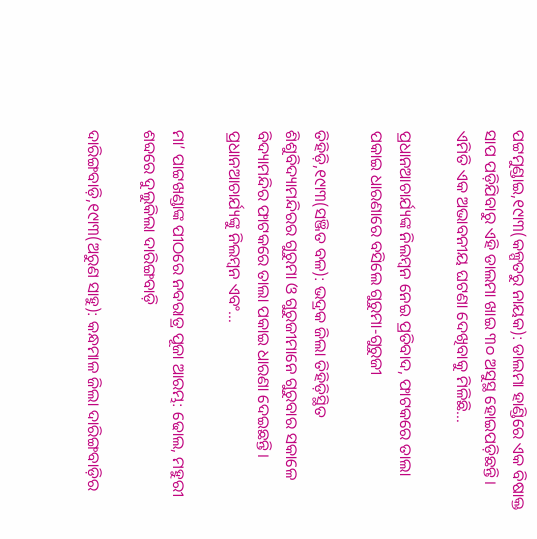ପଟ୍ଟମୁଣ୍ଡାଇ,୧୯ା୩(କଳ୍ପତରୁ ନାୟକ): ଡାଲମା ହାଣ୍ଡିରେ ଏକ ବିଷାକ୍ତ ସାପ ପଡ଼ିଯିବାରୁ ଏହି ଡାଲମା ଖାଇ ୩୦ ଅସୁସ୍ଥ ହୋଇପଡ଼ିଛନ୍ତି। ଏମିତି ଏକ ଅଭାବନୀୟ ଘଟଣା ଦେଖିବାକୁ ମିଳିଛି…

ପ୍ରଧାନଆଚାର୍ଯ୍ୟଙ୍କ ନିଲମ୍ବନ ନେଇ ପ୍ରତିବାଦ, ଫାଟକରେ ତାଲା ପକାଇ ଧାରଣାରେ ବସିଲେ ଗୁରୁମା-ଗୁରୁଜୀ

ତିହିଡ଼ି,୧୯ା୩(ସଞ୍ଜିତ ବଳ): ଭଦ୍ରକ ଜିଲା ତିହିଡ଼ିସ୍ଥିତ ଶିଶୁବିଦ୍ୟାମନ୍ଦିରର ଗୁରୁମା ଓ ଗୁରୁଜୀମାନେ ଗୁରୁବାର ସକାଳେ ବିଦ୍ୟାମନ୍ଦିର ଫାଟକରେ ତାଲା ପକାଇ ଧାରଣା ଦେଇଛନ୍ତି। ପ୍ରଧାନଆଚାର୍ଯ୍ୟଙ୍କୁ ନିଲମ୍ବନ ଏବଂ…

ମା’ ପାଟ୍ଟଖଣ୍ଡାଙ୍କ ପୀଠରେ ନବରାତ୍ର ପୂଜା ଆରମ୍ଭ: ଢୋଲ, ମହୁରୀ ଶବ୍ଦରେ ଦୁଲୁକିଲା ଦାରିଙ୍ଗବାଡ଼ି

ଦାରିଙ୍ଗବାଡ଼ି,୧୯ା୩(ଅରୁଣ ସାହୁ): କନ୍ଧମାଳ ଜିଲା ଦାରିଙ୍ଗବାଡ଼ିର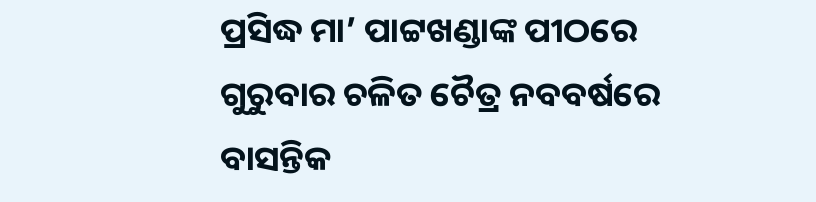ପ୍ରସିଦ୍ଧ ମା’ ପାଟ୍ଟଖଣ୍ଡାଙ୍କ ପୀଠରେ ଗୁରୁବାର ଚଳିତ ଚୈତ୍ର ନବବର୍ଷରେ ବାସନ୍ତିକ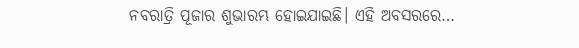ନବରାତ୍ରି ପୂଜାର ଶୁଭାରମ୍ଭ ହୋଇଯାଇଛି। ଏହି ଅବସରରେ…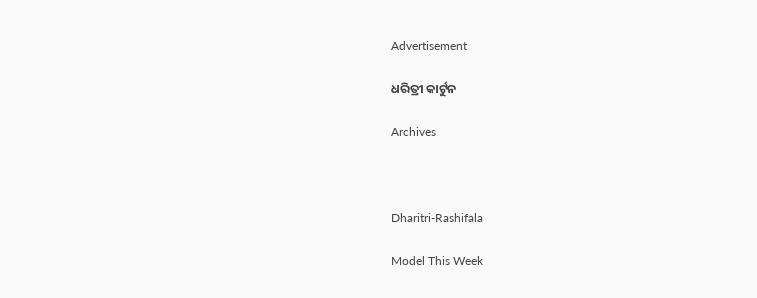Advertisement

ଧରିତ୍ରୀ କାର୍ଟୁନ

Archives



Dharitri-Rashifala

Model This Week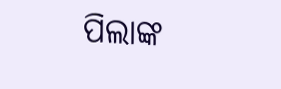ପିଲାଙ୍କ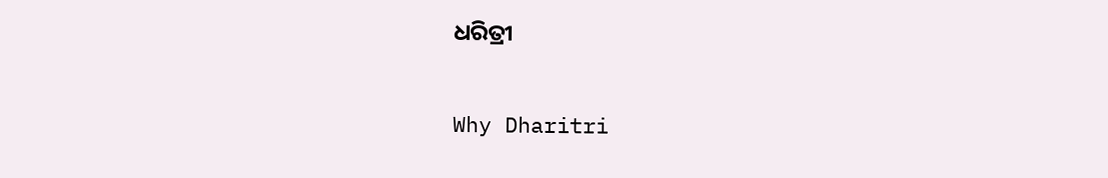ଧରିତ୍ରୀ

Why Dharitri